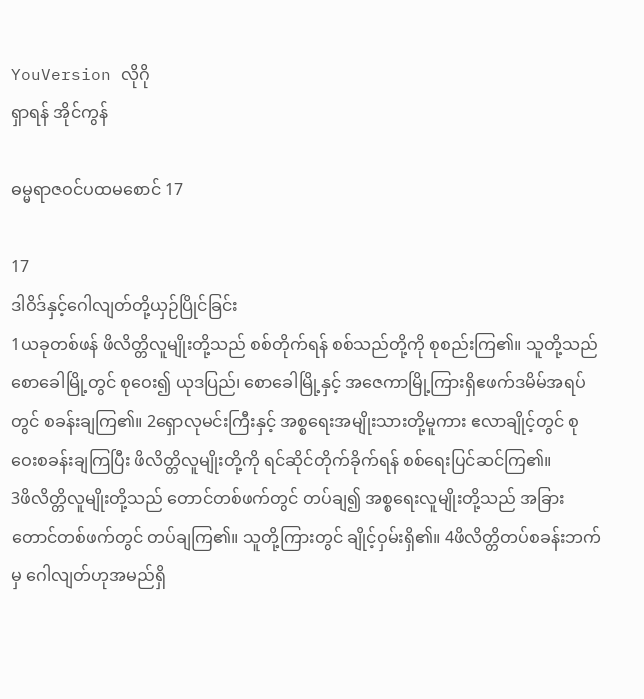YouVersion လိုဂို
ရှာရန် အိုင်ကွန်

ဓမ္မရာဇဝင်ပထမစောင် 17

17
ဒါဝိဒ်နှင့်ဂေါလျတ်တို့ယှဉ်ပြိုင်ခြင်း
1ယခုတစ်ဖန် ဖိလိတ္တိလူမျိုးတို့သည် စစ်တိုက်ရန် စစ်သည်တို့ကို စုစည်းကြ၏။ သူတို့သည် စောခေါမြို့တွင် စုဝေး၍ ယုဒပြည်၊ စောခေါမြို့နှင့် အဇေကာမြို့ကြားရှိဧဖက်ဒမိမ်အရပ်တွင် စခန်းချကြ၏။ 2ရှောလုမင်းကြီးနှင့် အစ္စရေးအမျိုးသားတို့မူကား ဧလာချိုင့်တွင် စုဝေးစခန်းချကြပြီး ဖိလိတ္တိလူမျိုးတို့ကို ရင်ဆိုင်တိုက်ခိုက်ရန် စစ်ရေးပြင်ဆင်ကြ၏။
3ဖိလိတ္တိလူမျိုးတို့သည် တောင်တစ်ဖက်တွင် တပ်ချ၍ အစ္စရေးလူမျိုးတို့သည် အခြားတောင်တစ်ဖက်တွင် တပ်ချကြ၏။ သူတို့ကြားတွင် ချိုင့်ဝှမ်းရှိ၏။ 4ဖိလိတ္တိတပ်စခန်းဘက်မှ ဂေါလျတ်ဟုအမည်ရှိ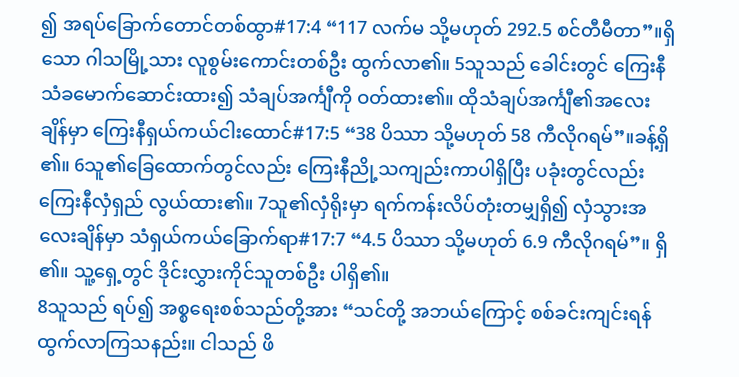၍ အရပ်ခြောက်တောင်တစ်ထွာ#17:4 “117 လက်မ သို့မဟုတ် 292.5 စင်တီမီတာ”။ရှိသော ဂါသမြို့သား လူစွမ်းကောင်းတစ်ဦး ထွက်လာ၏။ 5သူသည် ခေါင်းတွင် ကြေးနီသံခမောက်ဆောင်းထား၍ သံချပ်အင်္ကျီကို ဝတ်ထား၏။ ထိုသံချပ်အင်္ကျီ၏အလေးချိန်မှာ ကြေးနီရှယ်ကယ်ငါးထောင်#17:5 “38 ပိဿာ သို့မဟုတ် 58 ကီလိုဂရမ်”။ခန့်ရှိ၏။ 6သူ၏ခြေထောက်တွင်လည်း ကြေးနီညို့သကျည်းကာပါရှိပြီး ပခုံးတွင်လည်း ကြေးနီလှံရှည် လွယ်ထား၏။ 7သူ၏လှံရိုးမှာ ရက်ကန်းလိပ်တုံးတမျှရှိ၍ လှံသွားအလေးချိန်မှာ သံရှယ်ကယ်ခြောက်ရာ#17:7 “4.5 ပိဿာ သို့မဟုတ် 6.9 ကီလိုဂရမ်”။ ရှိ၏။ သူ့ရှေ့တွင် ဒိုင်းလွှားကိုင်သူတစ်ဦး ပါရှိ၏။
8သူသည် ရပ်၍ အစ္စရေးစစ်သည်တို့အား “သင်တို့ အဘယ်ကြောင့် စစ်ခင်းကျင်းရန် ထွက်လာကြသနည်း။ ငါသည် ဖိ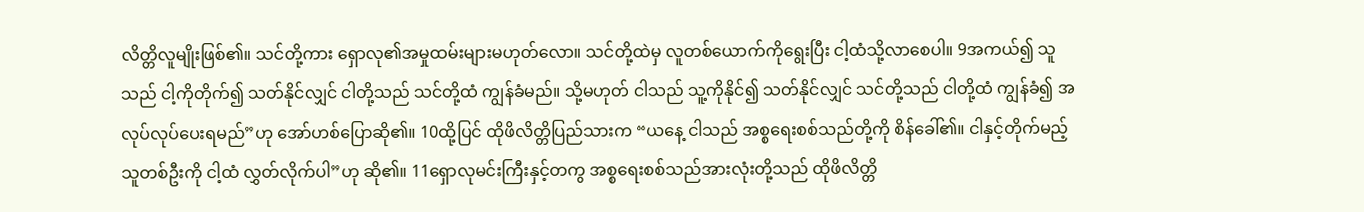လိတ္တိလူမျိုးဖြစ်၏။ သင်တို့ကား ရှောလု၏အမှုထမ်းများမဟုတ်လော။ သင်တို့ထဲမှ လူတစ်ယောက်ကိုရွေးပြီး ငါ့ထံသို့လာစေပါ။ 9အကယ်၍ သူသည် ငါ့ကိုတိုက်၍ သတ်နိုင်လျှင် ငါတို့သည် သင်တို့ထံ ကျွန်ခံမည်။ သို့မဟုတ် ငါသည် သူ့ကိုနိုင်၍ သတ်နိုင်လျှင် သင်တို့သည် ငါတို့ထံ ကျွန်ခံ၍ အလုပ်လုပ်ပေးရမည်”ဟု အော်ဟစ်ပြောဆို၏။ 10ထို့ပြင် ထိုဖိလိတ္တိပြည်သားက “ယနေ့ ငါသည် အစ္စရေးစစ်သည်တို့ကို စိန်ခေါ်၏။ ငါနှင့်တိုက်မည့်သူတစ်ဦးကို ငါ့ထံ လွှတ်လိုက်ပါ”ဟု ဆို၏။ 11ရှောလုမင်းကြီးနှင့်တကွ အစ္စရေးစစ်သည်အားလုံးတို့သည် ထိုဖိလိတ္တိ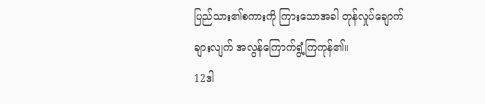ပြည်သား၏စကားကို ကြားသောအခါ တုန်လှုပ်ချောက်ချားလျက် အလွန်ကြောက်ရွံ့ကြကုန်၏။
12ဒါ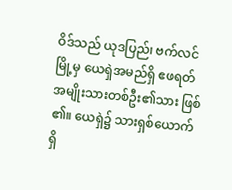ဝိဒ်သည် ယုဒပြည်၊ ဗက်လင်မြို့မှ ယေရှဲအမည်ရှိ ဧဖရတ်အမျိုးသားတစ်ဦး၏သား ဖြစ်၏။ ယေရှဲ၌ သားရှစ်ယောက်ရှိ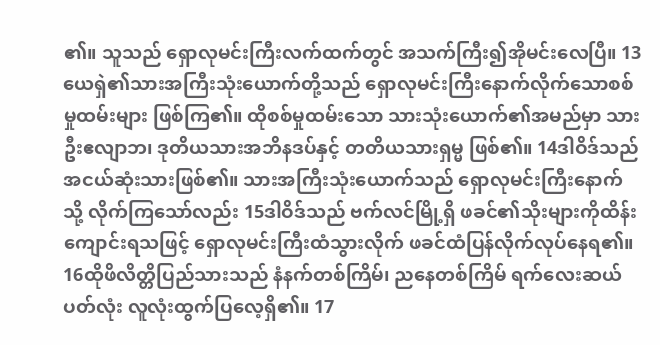၏။ သူသည် ရှောလုမင်းကြီးလက်ထက်တွင် အသက်ကြီး၍အိုမင်းလေပြီ။ 13ယေရှဲ၏သားအကြီးသုံးယောက်တို့သည် ရှောလုမင်းကြီးနောက်လိုက်သောစစ်မှုထမ်းများ ဖြစ်ကြ၏။ ထိုစစ်မှုထမ်းသော သားသုံးယောက်၏အမည်မှာ သားဦးဧလျာဘ၊ ဒုတိယသားအဘိနဒပ်နှင့် တတိယသားရှမ္မ ဖြစ်၏။ 14ဒါဝိဒ်သည် အငယ်ဆုံးသားဖြစ်၏။ သားအကြီးသုံးယောက်သည် ရှောလုမင်းကြီးနောက်သို့ လိုက်ကြသော်လည်း 15ဒါဝိဒ်သည် ဗက်လင်မြို့ရှိ ဖခင်၏သိုးများကိုထိန်းကျောင်းရသဖြင့် ရှောလုမင်းကြီးထံသွားလိုက် ဖခင်ထံပြန်လိုက်လုပ်နေရ၏။
16ထိုဖိလိတ္တိပြည်သားသည် နံနက်တစ်ကြိမ်၊ ညနေတစ်ကြိမ် ရက်လေးဆယ်ပတ်လုံး လူလုံးထွက်ပြလေ့ရှိ၏။ 17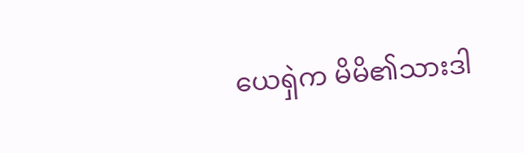ယေရှဲက မိမိ၏သားဒါ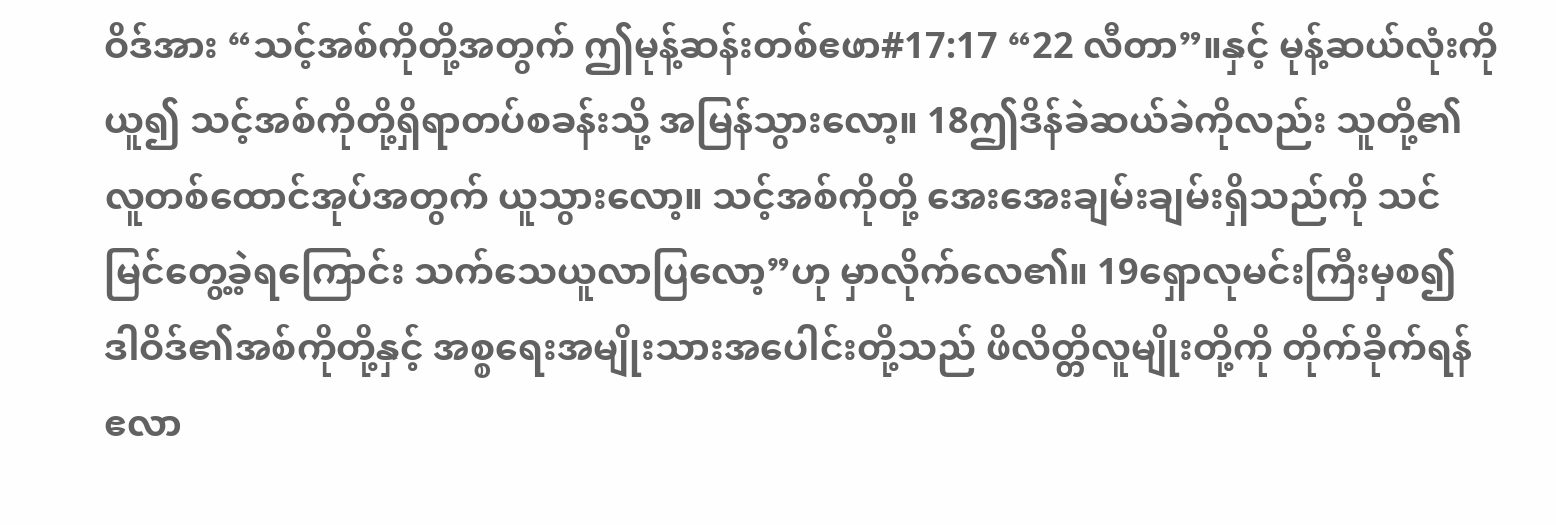ဝိဒ်အား “သင့်အစ်ကိုတို့အတွက် ဤမုန့်ဆန်းတစ်ဧဖာ#17:17 “22 လီတာ”။နှင့် မုန့်ဆယ်လုံးကိုယူ၍ သင့်အစ်ကိုတို့ရှိရာတပ်စခန်းသို့ အမြန်သွားလော့။ 18ဤဒိန်ခဲဆယ်ခဲကိုလည်း သူတို့၏လူတစ်ထောင်အုပ်အတွက် ယူသွားလော့။ သင့်အစ်ကိုတို့ အေးအေးချမ်းချမ်းရှိသည်ကို သင်မြင်တွေ့ခဲ့ရကြောင်း သက်သေယူလာပြလော့”ဟု မှာလိုက်လေ၏။ 19ရှောလုမင်းကြီးမှစ၍ ဒါဝိဒ်၏အစ်ကိုတို့နှင့် အစ္စရေးအမျိုးသားအပေါင်းတို့သည် ဖိလိတ္တိလူမျိုးတို့ကို တိုက်ခိုက်ရန် ဧလာ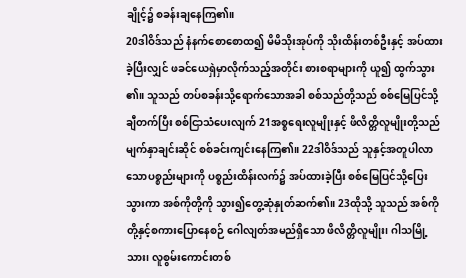ချိုင့်၌ စခန်းချနေကြ၏။
20ဒါဝိဒ်သည် နံနက်စောစောထ၍ မိမိသိုးအုပ်ကို သိုးထိန်းတစ်ဦးနှင့် အပ်ထားခဲ့ပြီးလျှင် ဖခင်ယေရှဲမှာလိုက်သည့်အတိုင်း စားစရာများကို ယူ၍ ထွက်သွား၏။ သူသည် တပ်စခန်းသို့ရောက်သောအခါ စစ်သည်တို့သည် စစ်မြေပြင်သို့ ချီတက်ပြီး စစ်ငြာသံပေးလျက် 21အစ္စရေးလူမျိုးနှင့် ဖိလိတ္တိလူမျိုးတို့သည် မျက်နှာချင်းဆိုင် စစ်ခင်းကျင်းနေကြ၏။ 22ဒါဝိဒ်သည် သူနှင့်အတူပါလာသောပစ္စည်းများကို ပစ္စည်းထိန်းလက်၌ အပ်ထားခဲ့ပြီး စစ်မြေပြင်သို့ပြေးသွားကာ အစ်ကိုတို့ကို သွား၍တွေ့ဆုံနှုတ်ဆက်၏။ 23ထိုသို့ သူသည် အစ်ကိုတို့နှင့်စကားပြောနေစဉ် ဂေါလျတ်အမည်ရှိသော ဖိလိတ္တိလူမျိုး၊ ဂါသမြို့သား၊ လူစွမ်းကောင်းတစ်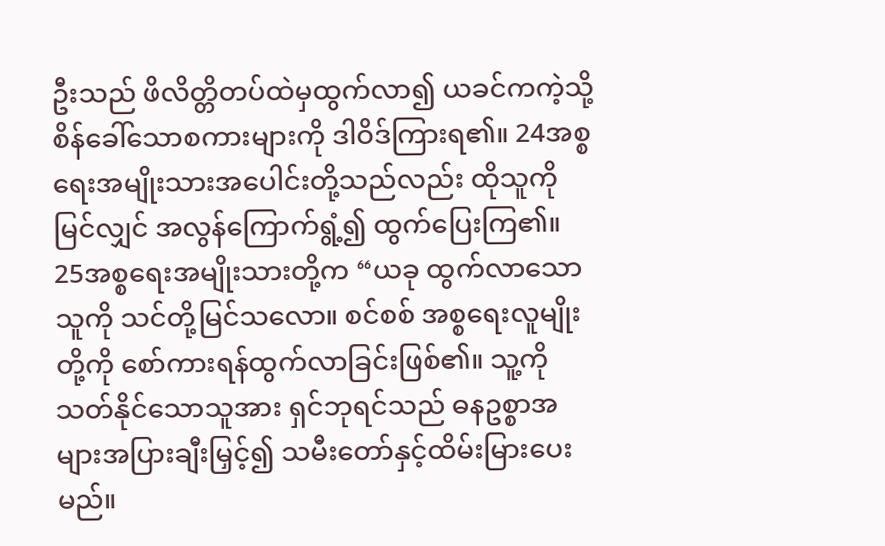ဦးသည် ဖိလိတ္တိတပ်ထဲမှထွက်လာ၍ ယခင်ကကဲ့သို့ စိန်ခေါ်သောစကားများကို ဒါဝိဒ်ကြားရ၏။ 24အစ္စရေးအမျိုးသားအပေါင်းတို့သည်လည်း ထိုသူကိုမြင်လျှင် အလွန်ကြောက်ရွံ့၍ ထွက်ပြေးကြ၏။
25အစ္စရေးအမျိုးသားတို့က “ယခု ထွက်လာသောသူကို သင်တို့မြင်သလော။ စင်စစ် အစ္စရေးလူမျိုးတို့ကို စော်ကားရန်ထွက်လာခြင်းဖြစ်၏။ သူ့ကိုသတ်နိုင်သောသူအား ရှင်ဘုရင်သည် ဓနဥစ္စာအများအပြားချီးမြှင့်၍ သမီးတော်နှင့်ထိမ်းမြားပေးမည်။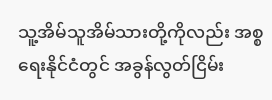သူ့အိမ်သူအိမ်သားတို့ကိုလည်း အစ္စရေးနိုင်ငံတွင် အခွန်လွတ်ငြိမ်း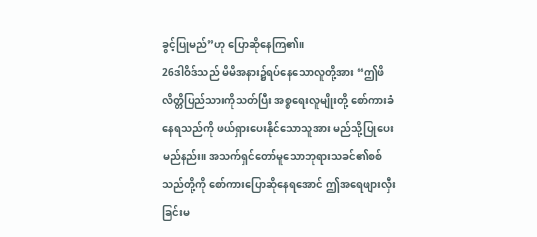ခွင့်ပြုမည်”ဟု ပြောဆိုနေကြ၏။
26ဒါဝိဒ်သည် မိမိအနား၌ရပ်နေသောလူတို့အား “ဤဖိလိတ္တိပြည်သားကိုသတ်ပြီး အစ္စရေးလူမျိုးတို့ စော်ကားခံနေရသည်ကို ဖယ်ရှားပေးနိုင်သောသူအား မည်သို့ပြုပေးမည်နည်း။ အသက်ရှင်တော်မူသောဘုရားသခင်၏စစ်သည်တို့ကို စော်ကားပြောဆိုနေရအောင် ဤအရေဖျားလှီးခြင်းမ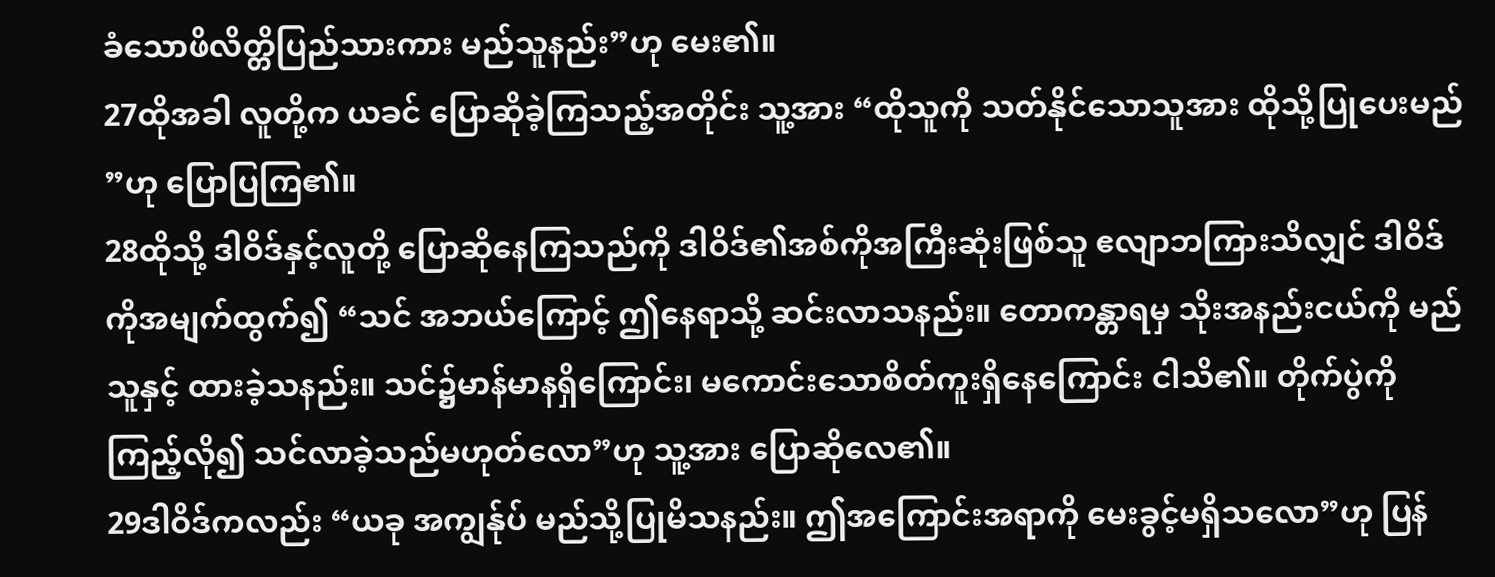ခံသောဖိလိတ္တိပြည်သားကား မည်သူနည်း”ဟု မေး၏။
27ထိုအခါ လူတို့က ယခင် ပြောဆိုခဲ့ကြသည့်အတိုင်း သူ့အား “ထိုသူကို သတ်နိုင်သောသူအား ထိုသို့ပြုပေးမည်”ဟု ပြောပြကြ၏။
28ထိုသို့ ဒါဝိဒ်နှင့်လူတို့ ပြောဆိုနေကြသည်ကို ဒါဝိဒ်၏အစ်ကိုအကြီးဆုံးဖြစ်သူ ဧလျာဘကြားသိလျှင် ဒါဝိဒ်ကိုအမျက်ထွက်၍ “သင် အဘယ်ကြောင့် ဤနေရာသို့ ဆင်းလာသနည်း။ တောကန္တာရမှ သိုးအနည်းငယ်ကို မည်သူနှင့် ထားခဲ့သနည်း။ သင်၌မာန်မာနရှိကြောင်း၊ မကောင်းသောစိတ်ကူးရှိနေကြောင်း ငါသိ၏။ တိုက်ပွဲကို ကြည့်လို၍ သင်လာခဲ့သည်မဟုတ်လော”ဟု သူ့အား ပြောဆိုလေ၏။
29ဒါဝိဒ်ကလည်း “ယခု အကျွန်ုပ် မည်သို့ပြုမိသနည်း။ ဤအကြောင်းအရာကို မေးခွင့်မရှိသလော”ဟု ပြန်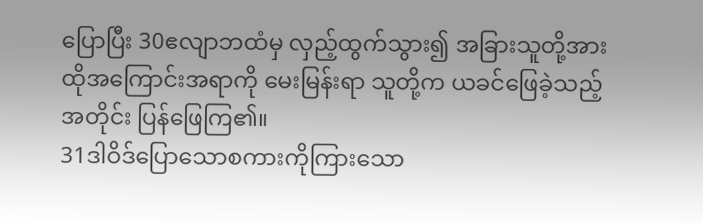ပြောပြီး 30ဧလျာဘထံမှ လှည့်ထွက်သွား၍ အခြားသူတို့အား ထိုအကြောင်းအရာကို မေးမြန်းရာ သူတို့က ယခင်ဖြေခဲ့သည့်အတိုင်း ပြန်ဖြေကြ၏။
31ဒါဝိဒ်ပြောသောစကားကိုကြားသော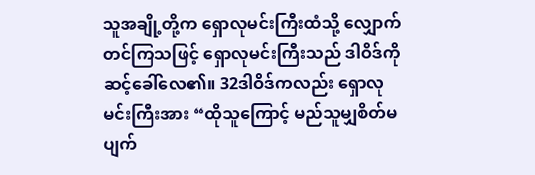သူအချို့တို့က ရှောလုမင်းကြီးထံသို့ လျှောက်တင်ကြသဖြင့် ရှောလုမင်းကြီးသည် ဒါဝိဒ်ကို ဆင့်ခေါ်လေ၏။ 32ဒါဝိဒ်ကလည်း ရှောလုမင်းကြီးအား “ထိုသူကြောင့် မည်သူမျှစိတ်မပျက်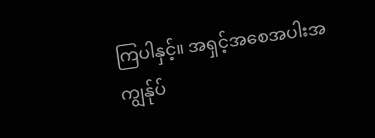ကြပါနှင့်။ အရှင့်အစေအပါးအကျွန်ုပ်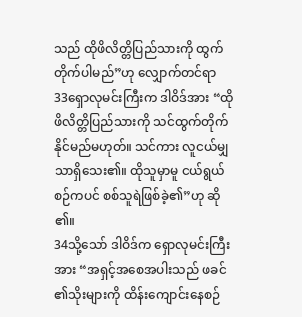သည် ထိုဖိလိတ္တိပြည်သားကို ထွက်တိုက်ပါမည်”ဟု လျှောက်တင်ရာ
33ရှောလုမင်းကြီးက ဒါဝိဒ်အား “ထိုဖိလိတ္တိပြည်သားကို သင်ထွက်တိုက်နိုင်မည်မဟုတ်။ သင်ကား လူငယ်မျှသာရှိသေး၏။ ထိုသူမှာမူ ငယ်ရွယ်စဉ်ကပင် စစ်သူရဲဖြစ်ခဲ့၏”ဟု ဆို၏။
34သို့သော် ဒါဝိဒ်က ရှောလုမင်းကြီးအား “အရှင့်အစေအပါးသည် ဖခင်၏သိုးများကို ထိန်းကျောင်းနေစဉ်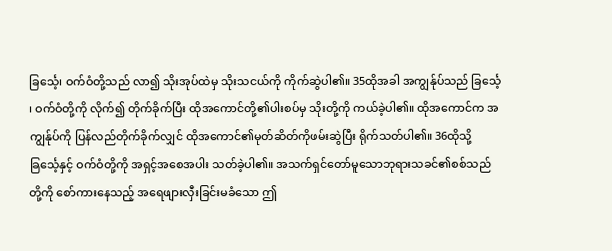ခြင်္သေ့၊ ဝက်ဝံတို့သည် လာ၍ သိုးအုပ်ထဲမှ သိုးသငယ်ကို ကိုက်ဆွဲပါ၏။ 35ထိုအခါ အကျွန်ုပ်သည် ခြင်္သေ့၊ ဝက်ဝံတို့ကို လိုက်၍ တိုက်ခိုက်ပြီး ထိုအကောင်တို့၏ပါးစပ်မှ သိုးတို့ကို ကယ်ခဲ့ပါ၏။ ထိုအကောင်က အကျွန်ုပ်ကို ပြန်လည်တိုက်ခိုက်လျှင် ထိုအကောင်၏မုတ်ဆိတ်ကိုဖမ်းဆွဲပြီး ရိုက်သတ်ပါ၏။ 36ထိုသို့ ခြင်္သေ့နှင့် ဝက်ဝံတို့ကို အရှင့်အစေအပါး သတ်ခဲ့ပါ၏။ အသက်ရှင်တော်မူသောဘုရားသခင်၏စစ်သည်တို့ကို စော်ကားနေသည့် အရေဖျားလှီးခြင်းမခံသော ဤ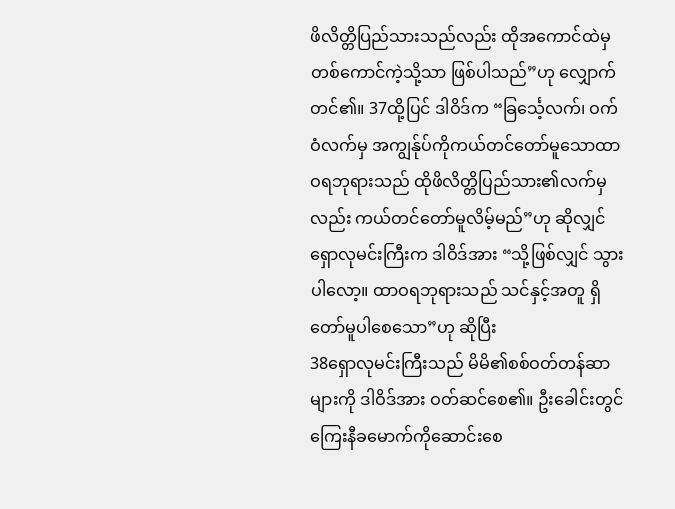ဖိလိတ္တိပြည်သားသည်လည်း ထိုအကောင်ထဲမှတစ်ကောင်ကဲ့သို့သာ ဖြစ်ပါသည်”ဟု လျှောက်တင်၏။ 37ထို့ပြင် ဒါဝိဒ်က “ခြင်္သေ့လက်၊ ဝက်ဝံလက်မှ အကျွန်ုပ်ကိုကယ်တင်တော်မူသောထာဝရဘုရားသည် ထိုဖိလိတ္တိပြည်သား၏လက်မှလည်း ကယ်တင်တော်မူလိမ့်မည်”ဟု ဆိုလျှင် ရှောလုမင်းကြီးက ဒါဝိဒ်အား “သို့ဖြစ်လျှင် သွားပါလော့။ ထာဝရဘုရားသည် သင်နှင့်အတူ ရှိတော်မူပါစေသော”ဟု ဆိုပြီး
38ရှောလုမင်းကြီးသည် မိမိ၏စစ်ဝတ်တန်ဆာများကို ဒါဝိဒ်အား ဝတ်ဆင်စေ၏။ ဦးခေါင်းတွင် ကြေးနီခမောက်ကိုဆောင်းစေ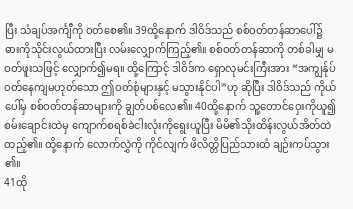ပြီး သံချပ်အင်္ကျီကို ဝတ်စေ၏။ 39ထို့နောက် ဒါဝိဒ်သည် စစ်ဝတ်တန်ဆာပေါ်၌ ဓားကိုသိုင်းလွယ်ထားပြီး လမ်းလျှောက်ကြည့်၏။ စစ်ဝတ်တန်ဆာကို တစ်ခါမျှ မဝတ်ဖူးသဖြင့် လျှောက်၍မရ။ ထို့ကြောင့် ဒါဝိဒ်က ရှောလုမင်းကြီးအား “အကျွန်ုပ်ဝတ်နေကျမဟုတ်သော ဤဝတ်စုံများနှင့် မသွားနိုင်ပါ”ဟု ဆိုပြီး ဒါဝိဒ်သည် ကိုယ်ပေါ်မှ စစ်ဝတ်တန်ဆာများကို ချွတ်ပစ်လေ၏။ 40ထို့နောက် သူ့တောင်ဝှေးကိုယူ၍ စမ်းချောင်းထဲမှ ကျောက်စရစ်ခဲငါးလုံးကိုရွေးယူပြီး မိမိ၏သိုးထိန်းလွယ်အိတ်ထဲထည့်၏။ ထို့နောက် လောက်လွှဲကို ကိုင်လျက် ဖိလိတ္တိပြည်သားထံ ချဉ်းကပ်သွား၏။
41ထို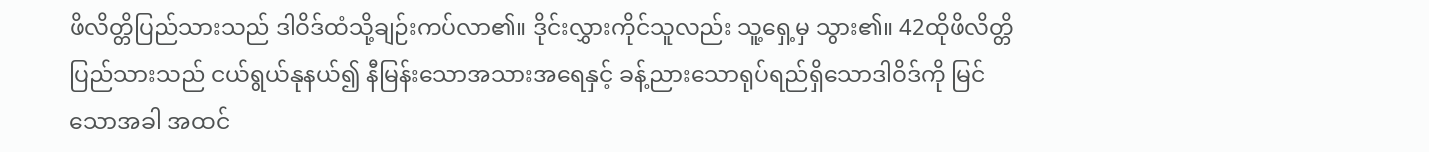ဖိလိတ္တိပြည်သားသည် ဒါဝိဒ်ထံသို့ချဉ်းကပ်လာ၏။ ဒိုင်းလွှားကိုင်သူလည်း သူ့ရှေ့မှ သွား၏။ 42ထိုဖိလိတ္တိပြည်သားသည် ငယ်ရွယ်နုနယ်၍ နီမြန်းသောအသားအရေနှင့် ခန့်ညားသောရုပ်ရည်ရှိသောဒါဝိဒ်ကို မြင်သောအခါ အထင်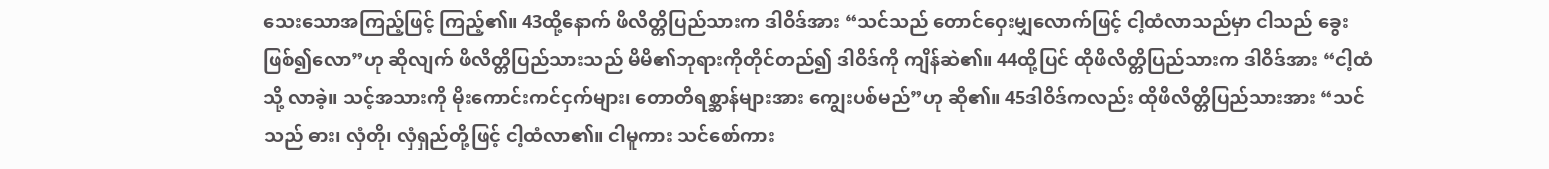သေးသောအကြည့်ဖြင့် ကြည့်၏။ 43ထို့နောက် ဖိလိတ္တိပြည်သားက ဒါဝိဒ်အား “သင်သည် တောင်ဝှေးမျှလောက်ဖြင့် ငါ့ထံလာသည်မှာ ငါသည် ခွေးဖြစ်၍လော”ဟု ဆိုလျက် ဖိလိတ္တိပြည်သားသည် မိမိ၏ဘုရားကိုတိုင်တည်၍ ဒါဝိဒ်ကို ကျိန်ဆဲ၏။ 44ထို့ပြင် ထိုဖိလိတ္တိပြည်သားက ဒါဝိဒ်အား “ငါ့ထံသို့ လာခဲ့။ သင့်အသားကို မိုးကောင်းကင်ငှက်များ၊ တောတိရစ္ဆာန်များအား ကျွေးပစ်မည်”ဟု ဆို၏။ 45ဒါဝိဒ်ကလည်း ထိုဖိလိတ္တိပြည်သားအား “သင်သည် ဓား၊ လှံတို၊ လှံရှည်တို့ဖြင့် ငါ့ထံလာ၏။ ငါမူကား သင်စော်ကား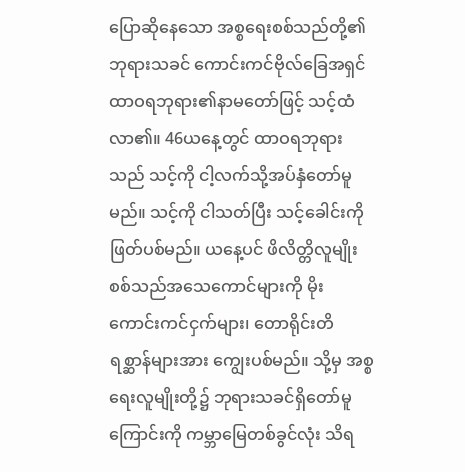ပြောဆိုနေသော အစ္စရေးစစ်သည်တို့၏ဘုရားသခင် ကောင်းကင်ဗိုလ်ခြေအရှင်ထာဝရဘုရား၏နာမတော်ဖြင့် သင့်ထံလာ၏။ 46ယနေ့တွင် ထာဝရဘုရားသည် သင့်ကို ငါ့လက်သို့အပ်နှံတော်မူမည်။ သင့်ကို ငါသတ်ပြီး သင့်ခေါင်းကို ဖြတ်ပစ်မည်။ ယနေ့ပင် ဖိလိတ္တိလူမျိုးစစ်သည်အသေကောင်များကို မိုးကောင်းကင်ငှက်များ၊ တောရိုင်းတိရစ္ဆာန်များအား ကျွေးပစ်မည်။ သို့မှ အစ္စရေးလူမျိုးတို့၌ ဘုရားသခင်ရှိတော်မူကြောင်းကို ကမ္ဘာမြေတစ်ခွင်လုံး သိရ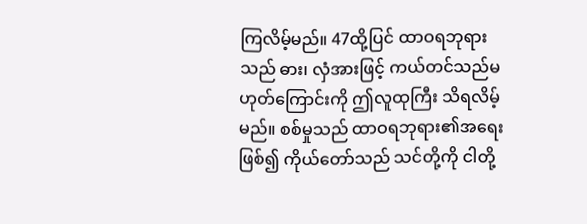ကြလိမ့်မည်။ 47ထို့ပြင် ထာဝရဘုရားသည် ဓား၊ လှံအားဖြင့် ကယ်တင်သည်မဟုတ်ကြောင်းကို ဤလူထုကြီး သိရလိမ့်မည်။ စစ်မှုသည် ထာဝရဘုရား၏အရေးဖြစ်၍ ကိုယ်တော်သည် သင်တို့ကို ငါတို့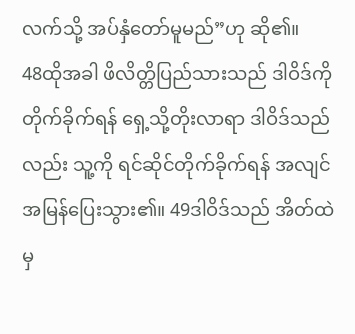လက်သို့ အပ်နှံတော်မူမည်”ဟု ဆို၏။
48ထိုအခါ ဖိလိတ္တိပြည်သားသည် ဒါဝိဒ်ကို တိုက်ခိုက်ရန် ရှေ့သို့တိုးလာရာ ဒါဝိဒ်သည်လည်း သူ့ကို ရင်ဆိုင်တိုက်ခိုက်ရန် အလျင်အမြန်ပြေးသွား၏။ 49ဒါဝိဒ်သည် အိတ်ထဲမှ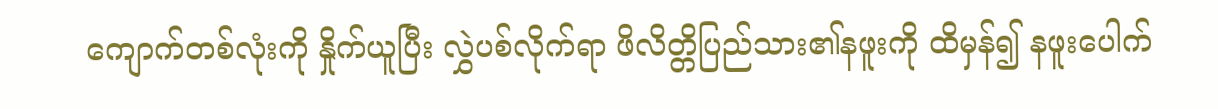ကျောက်တစ်လုံးကို နှိုက်ယူပြီး လွှဲပစ်လိုက်ရာ ဖိလိတ္တိပြည်သား၏နဖူးကို ထိမှန်၍ နဖူးပေါက်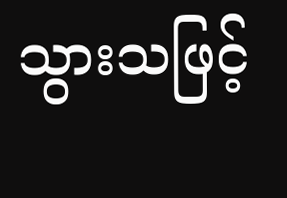သွားသဖြင့်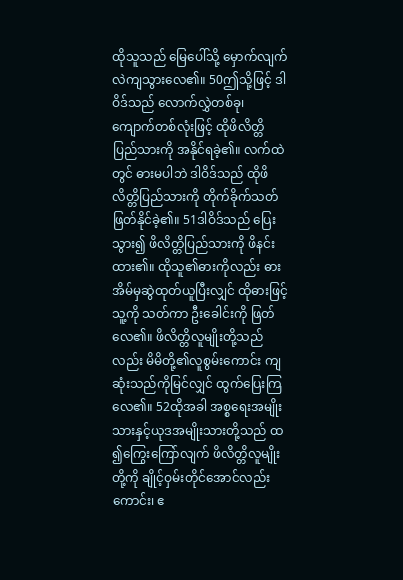ထိုသူသည် မြေပေါ်သို့ မှောက်လျက်လဲကျသွားလေ၏။ 50ဤသို့ဖြင့် ဒါဝိဒ်သည် လောက်လွှဲတစ်ခု၊ ကျောက်တစ်လုံးဖြင့် ထိုဖိလိတ္တိပြည်သားကို အနိုင်ရခဲ့၏။ လက်ထဲတွင် ဓားမပါဘဲ ဒါဝိဒ်သည် ထိုဖိလိတ္တိပြည်သားကို တိုက်ခိုက်သတ်ဖြတ်နိုင်ခဲ့၏။ 51ဒါဝိဒ်သည် ပြေးသွား၍ ဖိလိတ္တိပြည်သားကို ဖိနင်းထား၏။ ထိုသူ၏ဓားကိုလည်း ဓားအိမ်မှဆွဲထုတ်ယူပြီးလျှင် ထိုဓားဖြင့် သူ့ကို သတ်ကာ ဦးခေါင်းကို ဖြတ်လေ၏။ ဖိလိတ္တိလူမျိုးတို့သည်လည်း မိမိတို့၏လူစွမ်းကောင်း ကျဆုံးသည်ကိုမြင်လျှင် ထွက်ပြေးကြလေ၏။ 52ထိုအခါ အစ္စရေးအမျိုးသားနှင့်ယုဒအမျိုးသားတို့သည် ထ၍ကြွေးကြော်လျက် ဖိလိတ္တိလူမျိုးတို့ကို ချိုင့်ဝှမ်းတိုင်အောင်လည်းကောင်း၊ ဧ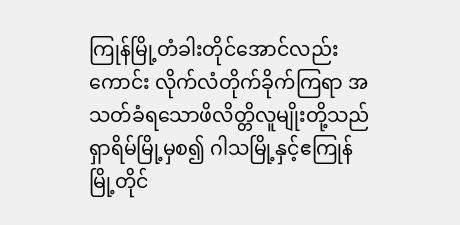ကြုန်မြို့တံခါးတိုင်အောင်လည်းကောင်း လိုက်လံတိုက်ခိုက်ကြရာ အသတ်ခံရသောဖိလိတ္တိလူမျိုးတို့သည် ရှာရိမ်မြို့မှစ၍ ဂါသမြို့နှင့်ဧကြုန်မြို့တိုင်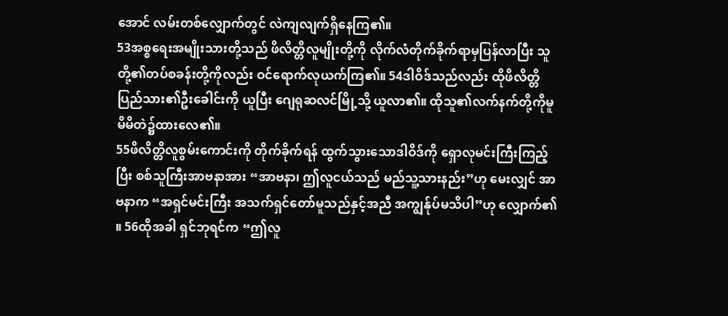အောင် လမ်းတစ်လျှောက်တွင် လဲကျလျက်ရှိနေကြ၏။
53အစ္စရေးအမျိုးသားတို့သည် ဖိလိတ္တိလူမျိုးတို့ကို လိုက်လံတိုက်ခိုက်ရာမှပြန်လာပြီး သူတို့၏တပ်စခန်းတို့ကိုလည်း ဝင်ရောက်လုယက်ကြ၏။ 54ဒါဝိဒ်သည်လည်း ထိုဖိလိတ္တိပြည်သား၏ဦးခေါင်းကို ယူပြီး ဂျေရုဆလင်မြို့သို့ ယူလာ၏။ ထိုသူ၏လက်နက်တို့ကိုမူ မိမိတဲ၌ထားလေ၏။
55ဖိလိတ္တိလူစွမ်းကောင်းကို တိုက်ခိုက်ရန် ထွက်သွားသောဒါဝိဒ်ကို ရှောလုမင်းကြီးကြည့်ပြီး စစ်သူကြီးအာဗနာအား “အာဗနာ၊ ဤလူငယ်သည် မည်သူ့သားနည်း”ဟု မေးလျှင် အာဗနာက “အရှင်မင်းကြီး အသက်ရှင်တော်မူသည်နှင့်အညီ အကျွန်ုပ်မသိပါ”ဟု လျှောက်၏။ 56ထိုအခါ ရှင်ဘုရင်က “ဤလူ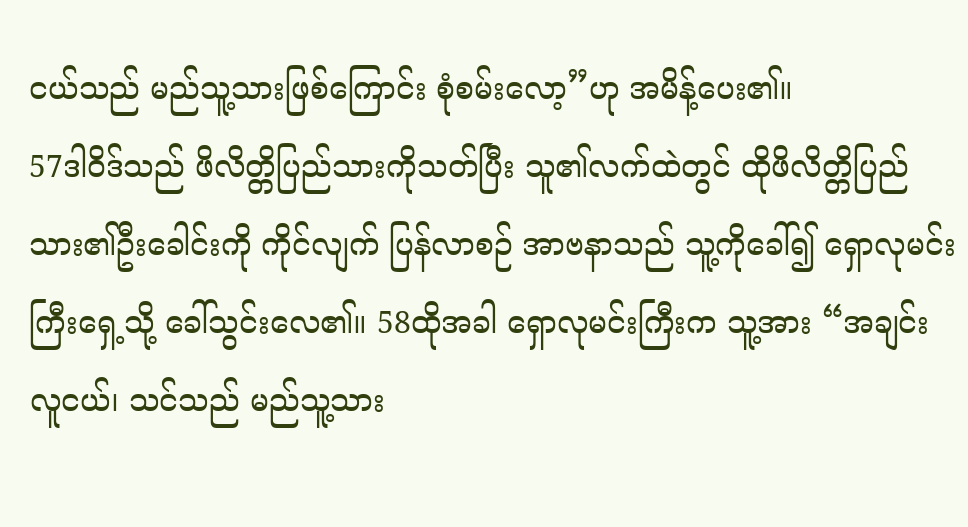ငယ်သည် မည်သူ့သားဖြစ်ကြောင်း စုံစမ်းလော့”ဟု အမိန့်ပေး၏။
57ဒါဝိဒ်သည် ဖိလိတ္တိပြည်သားကိုသတ်ပြီး သူ၏လက်ထဲတွင် ထိုဖိလိတ္တိပြည်သား၏ဦးခေါင်းကို ကိုင်လျက် ပြန်လာစဉ် အာဗနာသည် သူ့ကိုခေါ်၍ ရှောလုမင်းကြီးရှေ့သို့ ခေါ်သွင်းလေ၏။ 58ထိုအခါ ရှောလုမင်းကြီးက သူ့အား “အချင်းလူငယ်၊ သင်သည် မည်သူ့သား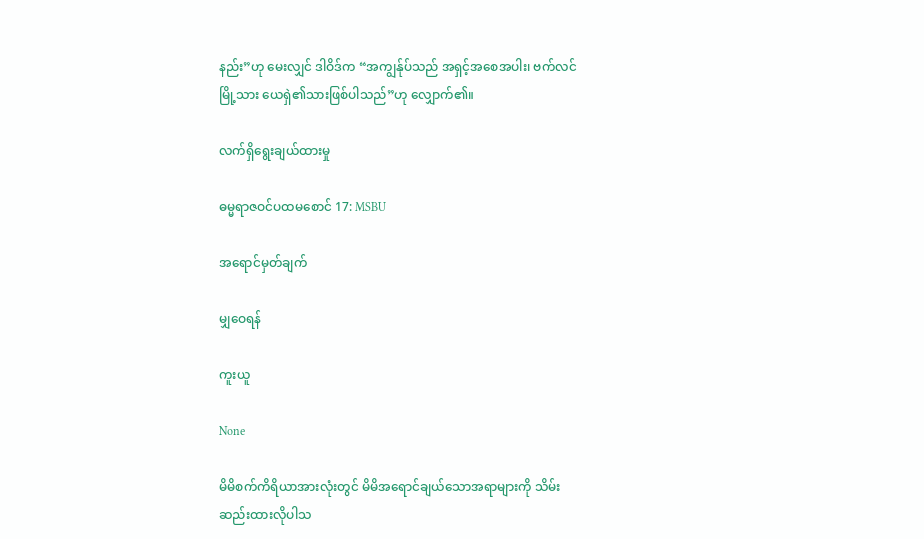နည်း”ဟု မေးလျှင် ဒါဝိဒ်က “အကျွန်ုပ်သည် အရှင့်အစေအပါး၊ ဗက်လင်မြို့သား ယေရှဲ၏သားဖြစ်ပါသည်”ဟု လျှောက်၏။

လက်ရှိရွေးချယ်ထားမှု

ဓမ္မရာဇဝင်ပထမစောင် 17: MSBU

အရောင်မှတ်ချက်

မျှဝေရန်

ကူးယူ

None

မိမိစက်ကိရိယာအားလုံးတွင် မိမိအရောင်ချယ်သောအရာများကို သိမ်းဆည်းထားလိုပါသ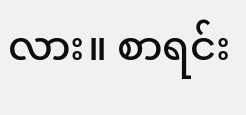လား။ စာရင်း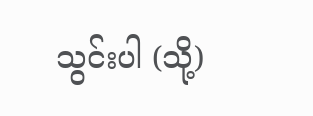သွင်းပါ (သို့)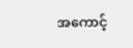အကောင့်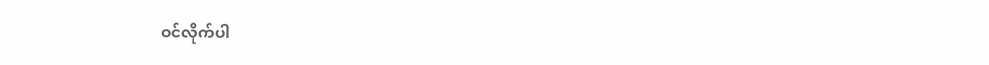ဝင်လိုက်ပါ